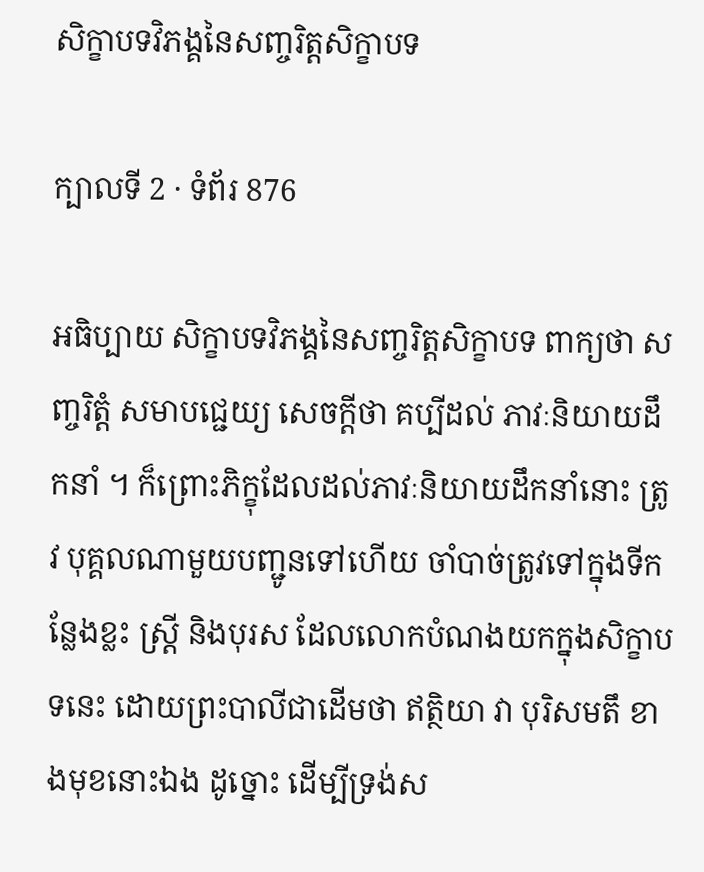សិក្ខាបទវិភង្គនៃសញ្ចរិត្តសិក្ខាបទ

ក្បាលទី 2 · ទំព័រ 876

អធិប្បាយ សិក្ខាបទវិភង្គនៃសញ្ចរិត្តសិក្ខាបទ ពាក្យថា សញ្ចរិត្តំ សមាបជ្ជេយ្យ សេចក្តីថា គប្បីដល់ ភាវៈនិយាយដឹកនាំ ។ ក៏ព្រោះភិក្ខុដែលដល់ភាវៈនិយាយដឹកនាំនោះ ត្រូវ បុគ្គលណាមួយបញ្ជូនទៅហើយ ចាំបាច់ត្រូវទៅក្នុងទីកន្លែងខ្លះ ស្ត្រី និងបុរស ដែលលោកបំណងយកក្នុងសិក្ខាបទនេះ ដោយព្រះបាលីជាដើមថា ឥត្ថិយា វា បុរិសមតឹ ខាងមុខនោះឯង ដូច្នោះ ដើម្បីទ្រង់ស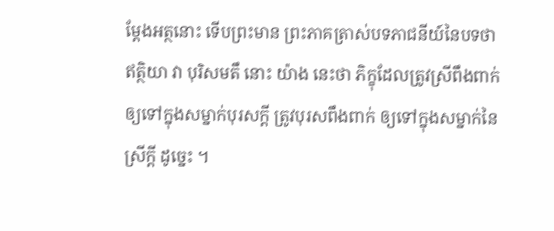ម្តែងអត្ថនោះ ទើបព្រះមាន ព្រះភាគត្រាស់បទភាជនីយ៍នៃបទថា ឥត្ថិយា វា បុរិសមតឹ នោះ យ៉ាង នេះថា ភិក្ខុដែលត្រូវស្រីពឹងពាក់ឲ្យទៅក្នុងសម្នាក់បុរសក្តី ត្រូវបុរសពឹងពាក់ ឲ្យទៅក្នុងសម្នាក់នៃស្រីក្តី ដូច្នេះ ។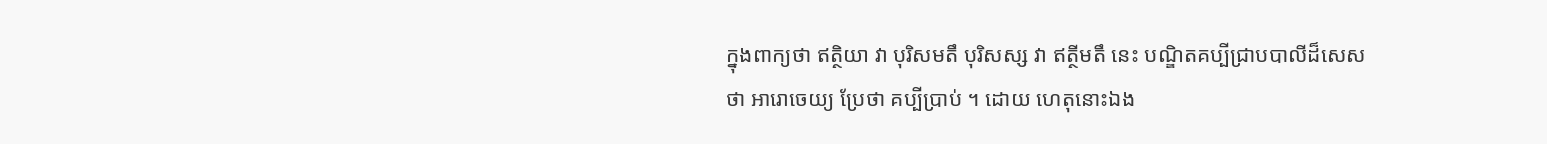ក្នុងពាក្យថា ឥត្ថិយា វា បុរិសមតឹ បុរិសស្ស វា ឥត្ថីមតឹ នេះ បណ្ឌិតគប្បីជ្រាបបាលីដ៏សេសថា អារោចេយ្យ ប្រែថា គប្បីប្រាប់ ។ ដោយ ហេតុនោះឯង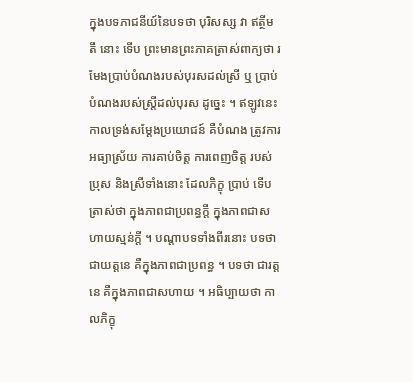ក្នុងបទភាជនីយ៍នៃបទថា បុរិសស្ស វា ឥត្ថីមតឹ នោះ ទើប ព្រះមានព្រះភាគត្រាស់ពាក្យថា រមែងប្រាប់បំណងរបស់បុរសដល់ស្រី ឬ ប្រាប់បំណងរបស់ស្ត្រីដល់បុរស ដូច្នេះ ។ ឥឡូវនេះ កាលទ្រង់សម្តែងប្រយោជន៍ គឺបំណង ត្រូវការ អធ្យាស្រ័យ ការគាប់ចិត្ត ការពេញចិត្ត របស់ប្រុស និងស្រីទាំងនោះ ដែលភិក្ខុ ប្រាប់ ទើបត្រាស់ថា ក្នុងភាពជាប្រពន្ធក្តី ក្នុងភាពជាសហាយស្មន់ក្តី ។ បណ្តាបទទាំងពីរនោះ បទថា ជាយត្តនេ គឺក្នុងភាពជាប្រពន្ធ ។ បទថា ជារត្តនេ គឺក្នុងភាពជាសហាយ ។ អធិប្បាយថា កាលភិក្ខុ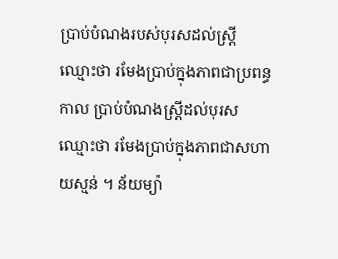ប្រាប់បំណងរបស់បុរសដល់ស្ត្រី ឈ្មោះថា រមែងប្រាប់ក្នុងភាពជាប្រពន្ធ កាល ប្រាប់បំណងស្ត្រីដល់បុរស ឈ្មោះថា រមែងប្រាប់ក្នុងភាពជាសហាយស្មន់ ។ ន័យម្យ៉ា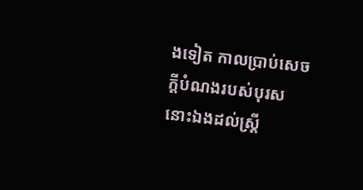ងទៀត កាលប្រាប់សេចក្តីបំណងរបស់បុរសនោះឯងដល់ស្ត្រី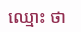ឈ្មោះ ថា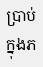ប្រាប់ក្នុងភ